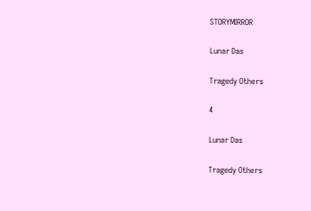STORYMIRROR

Lunar Das

Tragedy Others

4

Lunar Das

Tragedy Others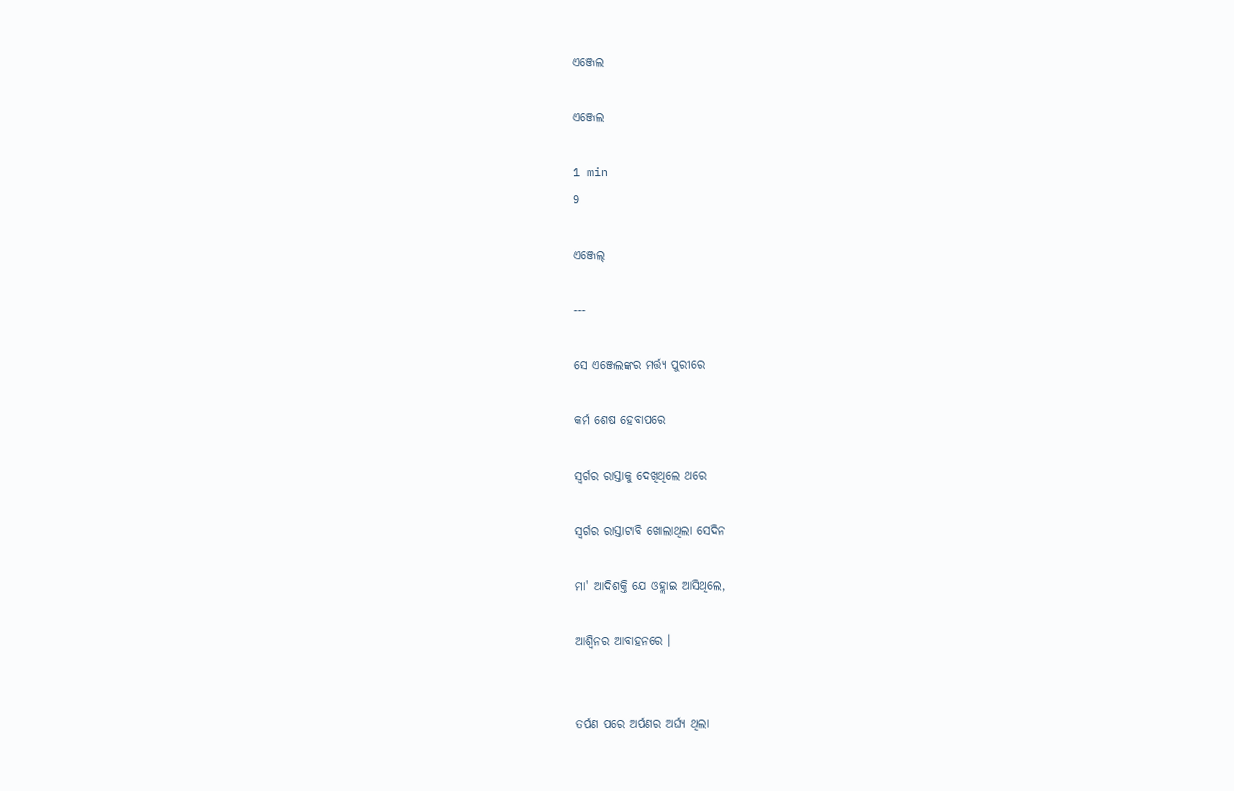ଏଞ୍ଜେଲ

ଏଞ୍ଜେଲ

1 min
9

ଏଞ୍ଜେଲ୍

---

ସେ ଏଞ୍ଜେଲଙ୍କର ମର୍ତ୍ତ୍ୟ ପୁରୀରେ

କର୍ମ ଶେଷ ହେବାପରେ

ସ୍ୱର୍ଗର ରାସ୍ତାକୁ ଦେଖିଥିଲେ ଥରେ

ସ୍ୱର୍ଗର ରାସ୍ତାଟାବି ଖୋଲାଥିଲା ସେଦିନ

ମା' ଆଦିଶକ୍ତି ଯେ ଓହ୍ଲାଇ ଆସିଥିଲେ,

ଆଶ୍ୱିନର ଆବାହନରେ ।


ତର୍ପଣ ପରେ ଅର୍ପଣର ଅର୍ଘ୍ୟ ଥିଲା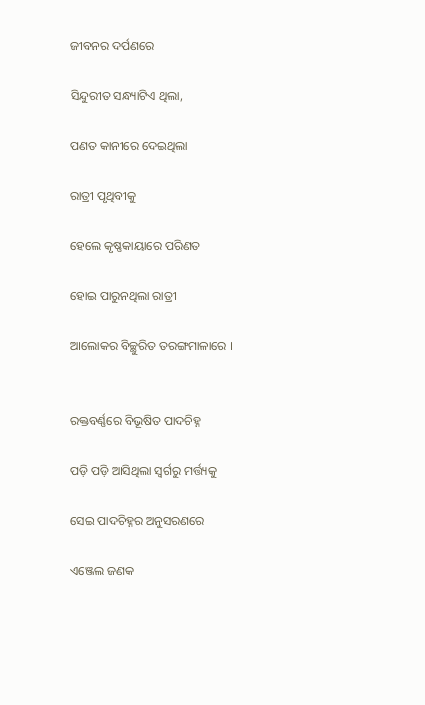ଜୀବନର ଦର୍ପଣରେ

ସିନ୍ଦୁରୀତ ସନ୍ଧ୍ୟାଟିଏ ଥିଲା,

ପଣତ କାନୀରେ ଦେଇଥିଲା

ରାତ୍ରୀ ପୃଥିବୀକୁ

ହେଲେ କୃଷ୍ଣକାୟାରେ ପରିଣତ

ହୋଇ ପାରୁନଥିଲା ରାତ୍ରୀ

ଆଲୋକର ବିଚ୍ଛୁରିତ ତରଙ୍ଗମାଳାରେ ।


ରକ୍ତବର୍ଣ୍ଣରେ ବିଭୂଷିତ ପାଦଚିହ୍ନ

ପଡ଼ି ପଡ଼ି ଆସିଥିଲା ସ୍ୱର୍ଗରୁ ମର୍ତ୍ତ୍ୟକୁ

ସେଇ ପାଦଚିହ୍ନର ଅନୁସରଣରେ

ଏଞ୍ଜେଲ ଜଣକ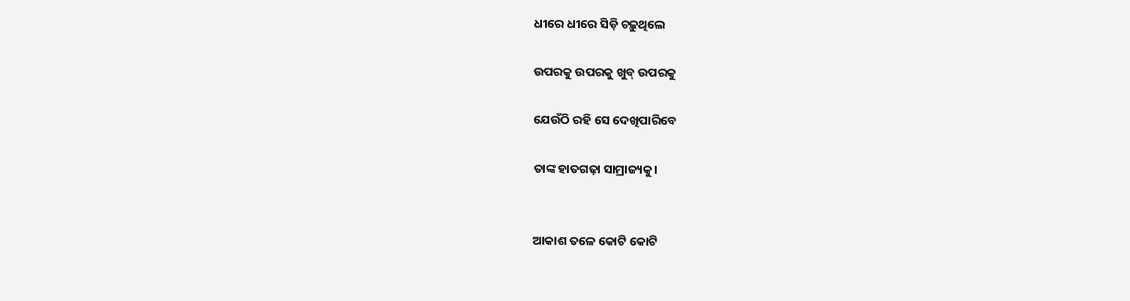ଧୀରେ ଧୀରେ ସିଡ଼ି ଚଢ଼ୁଥିଲେ

ଉପରକୁ ଉପରକୁ ଖୁବ୍ ଉପରକୁ

ଯେଉଁଠି ରହି ସେ ଦେଖିପାରିବେ

ତାଙ୍କ ହାତଗଢ଼ା ସାମ୍ରାଜ୍ୟକୁ।


ଆକାଶ ତଳେ କୋଟି କୋଟି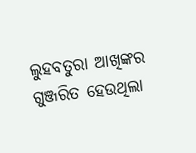ଲୁହବତୁରା ଆଖିଙ୍କର ଗୁଞ୍ଜରିତ ହେଉଥିଲା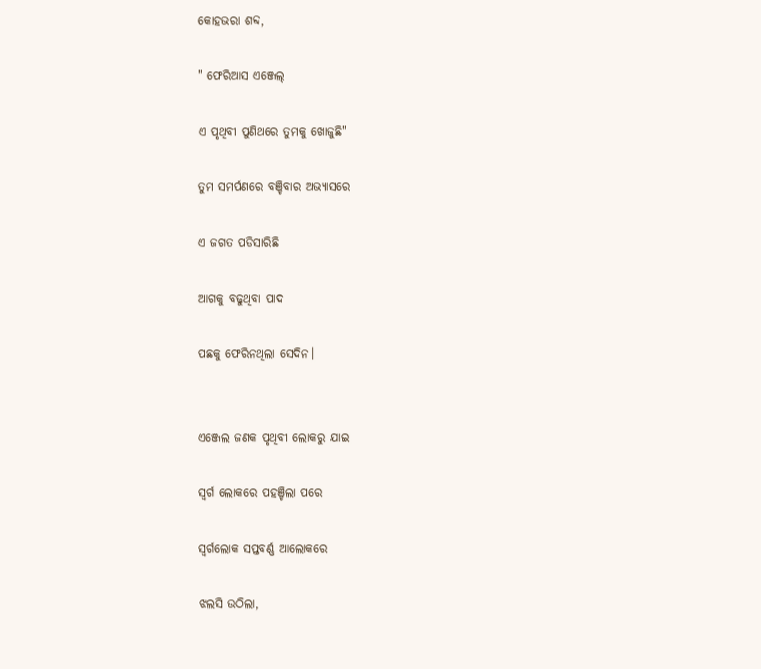କୋହଭରା ଶବ୍ଦ,

" ଫେରିଆସ ଏଞ୍ଜେଲ୍

ଏ ପୃଥିବୀ ପୁଣିଥରେ ତୁମକୁ ଖୋଜୁଛି"

ତୁମ ସମର୍ପଣରେ ବଞ୍ଚିବାର ଅଭ୍ୟାସରେ

ଏ ଜଗତ ପଡିସାରିଛି

ଆଗକୁ ବଢୁଥିବା ପାଦ

ପଛକୁ ଫେରିନଥିଲା ସେଦିନ।


ଏଞ୍ଜେଲ ଜଣକ ପୃଥିବୀ ଲୋକରୁ ଯାଇ

ସ୍ୱର୍ଗ ଲୋକରେ ପହଞ୍ଚିଲା ପରେ

ସ୍ୱର୍ଗଲୋକ ସପ୍ତବର୍ଣ୍ଣ ଆଲୋକରେ

ଝଲସି ଉଠିଲା,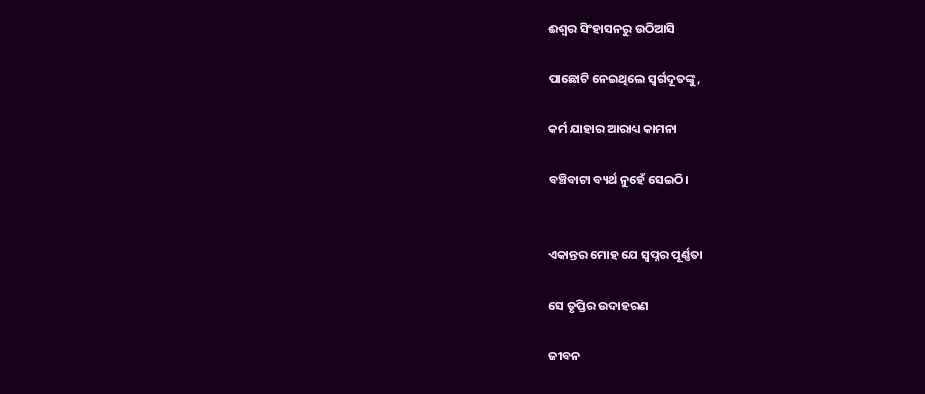ଈଶ୍ୱର ସିଂହାସନରୁ ଉଠିଆସି

ପାଛୋଟି ନେଇଥିଲେ ସ୍ୱର୍ଗଦୂତଙ୍କୁ,

କର୍ମ ଯାହାର ଆରାଧ୍ୟ କାମନା

ବଞ୍ଚିବାଟା ବ୍ୟର୍ଥ ନୁହେଁ ସେଇଠି।


ଏକାନ୍ତର ମୋହ ଯେ ସ୍ୱପ୍ନର ପୂର୍ଣ୍ଣତା

ସେ ତୃପ୍ତିର ଉଦାହରଣ

ଜୀବନ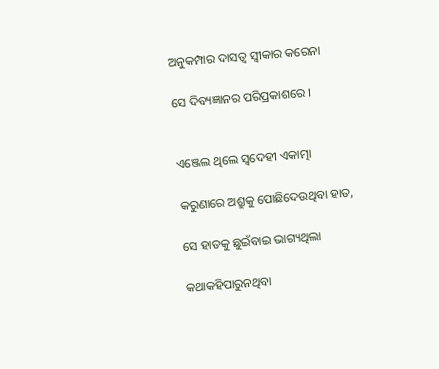ଅନୁକମ୍ପାର ଦାସତ୍ୱ ସ୍ୱୀକାର କରେନା

ସେ ଦିବ୍ୟଜ୍ଞାନର ପରିପ୍ରକାଶରେ ।


ଏଞ୍ଜେଲ ଥିଲେ ସ୍ୱଦେହୀ ଏକାତ୍ମା

କରୁଣାରେ ଅଶ୍ରୁକୁ ପୋଛିଦେଉଥିବା ହାତ,

ସେ ହାତକୁ ଛୁଇଁବାଇ ଭାଗ୍ୟଥିଲା

କଥାକହିପାରୁନଥିବା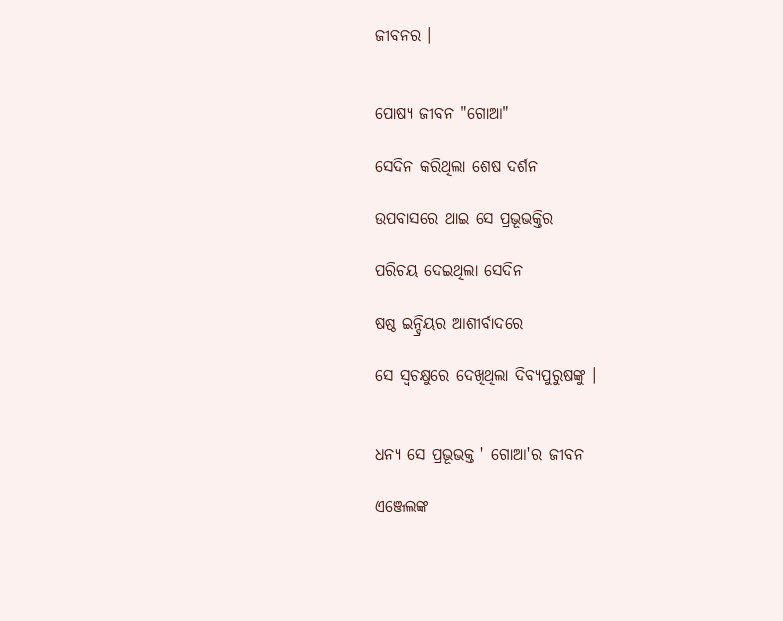ଜୀବନର ।


ପୋଷ୍ୟ ଜୀବନ "ଗୋଆ"

ସେଦିନ କରିଥିଲା ଶେଷ ଦର୍ଶନ

ଉପବାସରେ ଥାଇ ସେ ପ୍ରଭୂଭକ୍ତିର

ପରିଚୟ ଦେଇଥିଲା ସେଦିନ

ଷଷ୍ଠ ଇନ୍ଦ୍ରିୟର ଆଶୀର୍ବାଦରେ

ସେ ସ୍ୱଚକ୍ଷୁରେ ଦେଖିଥିଲା ଦିବ୍ୟପୁରୁଷଙ୍କୁ ।


ଧନ୍ୟ ସେ ପ୍ରଭୂଭକ୍ତ ' ଗୋଆ'ର ଜୀବନ

ଏଞ୍ଜେଲଙ୍କ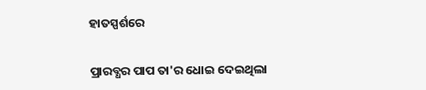ହାତସ୍ପର୍ଶରେ

ପ୍ରାରବ୍ଧର ପାପ ତା'ର ଧୋଇ ଦେଇଥିଲା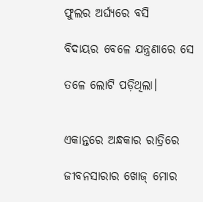ଫୁଲର ଅର୍ଘ୍ୟରେ ବସି

ବିଦାୟର ବେଳେ ଯନ୍ତ୍ରଣାରେ ସେ

ତଳେ ଲୋଟି ପଡ଼ିଥିଲା।


ଏକାନ୍ତରେ ଅନ୍ଧକାର ରାତ୍ରିରେ

ଜୀବନସାରାର ଖୋଜ୍ ମୋର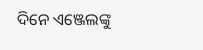ଦିନେ ଏଞ୍ଜେଲଙ୍କୁ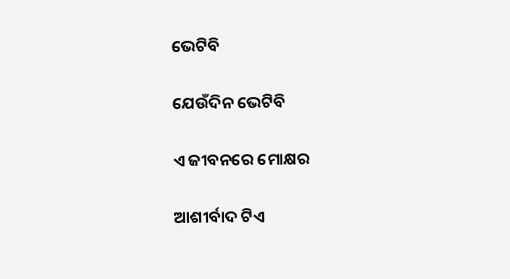ଭେଟିବି

ଯେଉଁଦିନ ଭେଟିବି

ଏ ଜୀବନରେ ମୋକ୍ଷର

ଆଶୀର୍ବାଦ ଟିଏ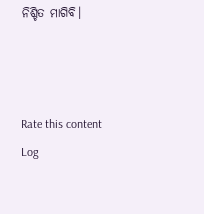ନିଶ୍ଚିତ ମାଗିବି।



Rate this content
Log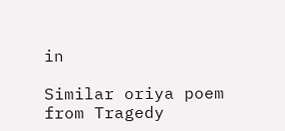in

Similar oriya poem from Tragedy